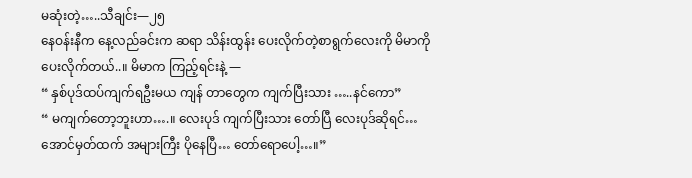မဆုံးတဲ့…..သီချင်း—၂၅
နေဝန်းနီက နေ့လည်ခင်းက ဆရာ သိန်းထွန်း ပေးလိုက်တဲ့စာရွက်လေးကို မိမာကိုပေးလိုက်တယ်..။ မိမာက ကြည့်ရင်းနဲ့ —
“ နှစ်ပုဒ်ထပ်ကျက်ရဦးမယ ကျန် တာတွေက ကျက်ပြီးသား …..နင်ကော”
“ မကျက်တော့ဘူးဟာ….။ လေးပုဒ် ကျက်ပြီးသား တော်ပြီ လေးပုဒ်ဆိုရင်… အောင်မှတ်ထက် အများကြီး ပိုနေပြီ… တော်ရောပေါ့…။”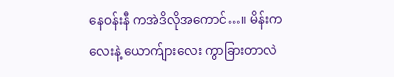နေဝန်းနီ ကအဲဒိလိုအကောင်…။ မိန်းကလေးနဲ့ ယောက်ျားလေး ကွာခြားတာလဲ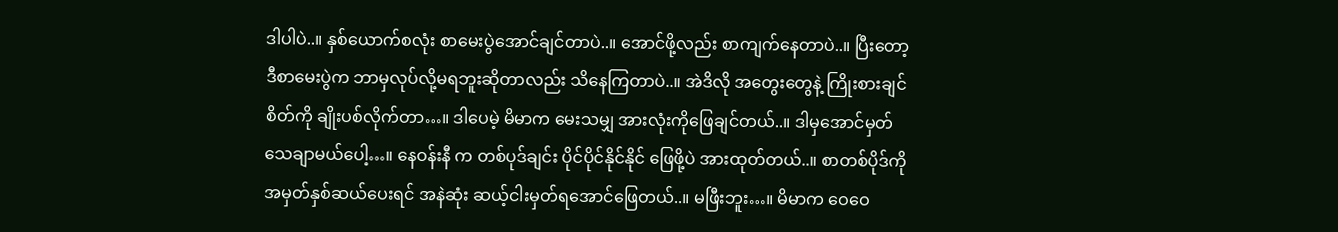ဒါပါပဲ..။ နှစ်ယောက်စလုံး စာမေးပွဲအောင်ချင်တာပဲ..။ အောင်ဖို့လည်း စာကျက်နေတာပဲ..။ ပြီးတော့ ဒီစာမေးပွဲက ဘာမှလုပ်လို့မရဘူးဆိုတာလည်း သိနေကြတာပဲ..။ အဲဒိလို အတွေးတွေနဲ့ ကြိုးစားချင်စိတ်ကို ချိုးပစ်လိုက်တာ…။ ဒါပေမဲ့ မိမာက မေးသမျှ အားလုံးကိုဖြေချင်တယ်..။ ဒါမှအောင်မှတ်သေချာမယ်ပေါ့…။ နေဝန်းနီ က တစ်ပုဒ်ချင်း ပိုင်ပိုင်နိုင်နိုင် ဖြေဖို့ပဲ အားထုတ်တယ်..။ စာတစ်ပိုဒ်ကို အမှတ်နှစ်ဆယ်ပေးရင် အနဲဆုံး ဆယ့်ငါးမှတ်ရအောင်ဖြေတယ်..။ မဖြီးဘူး…။ မိမာက ဝေဝေ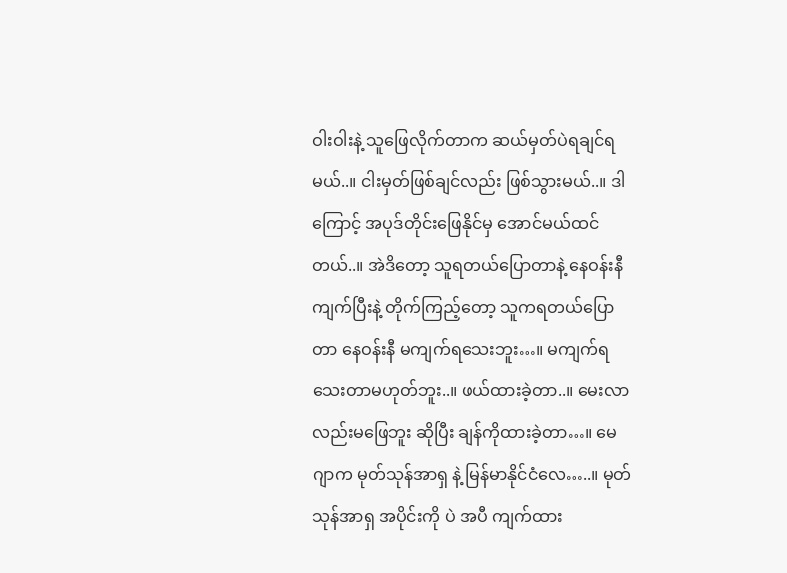ဝါးဝါးနဲ့ သူဖြေလိုက်တာက ဆယ်မှတ်ပဲရချင်ရမယ်..။ ငါးမှတ်ဖြစ်ချင်လည်း ဖြစ်သွားမယ်..။ ဒါကြောင့် အပုဒ်တိုင်းဖြေနိုင်မှ အောင်မယ်ထင်တယ်..။ အဲဒိတော့ သူရတယ်ပြောတာနဲ့ နေဝန်းနီ ကျက်ပြီးနဲ့ တိုက်ကြည့်တော့ သူကရတယ်ပြောတာ နေဝန်းနီ မကျက်ရသေးဘူး…။ မကျက်ရသေးတာမဟုတ်ဘူး..။ ဖယ်ထားခဲ့တာ..။ မေးလာလည်းမဖြေဘူး ဆိုပြီး ချန်ကိုထားခဲ့တာ…။ မေဂျာက မုတ်သုန်အာရှ နဲ့ မြန်မာနိုင်ငံလေ…..။ မုတ်သုန်အာရှ အပိုင်းကို ပဲ အပီ ကျက်ထား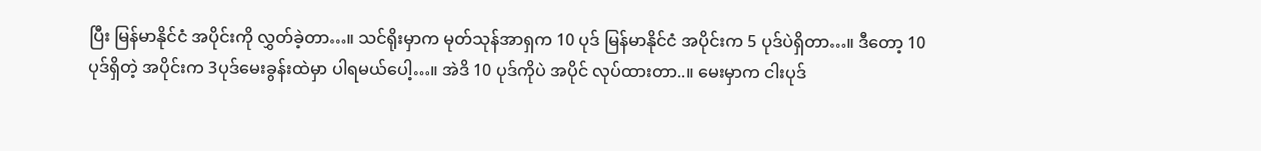ပြီး မြန်မာနိုင်ငံ အပိုင်းကို လွှတ်ခဲ့တာ…။ သင်ရိုးမှာက မုတ်သုန်အာရှက 10 ပုဒ် မြန်မာနိုင်ငံ အပိုင်းက 5 ပုဒ်ပဲရှိတာ…။ ဒီတော့ 10 ပုဒ်ရှိတဲ့ အပိုင်းက 3ပုဒ်မေးခွန်းထဲမှာ ပါရမယ်ပေါ့…။ အဲဒိ 10 ပုဒ်ကိုပဲ အပိုင် လုပ်ထားတာ..။ မေးမှာက ငါးပုဒ်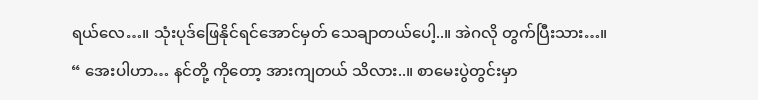ရယ်လေ…။ သုံးပုဒ်ဖြေနိုင်ရင်အောင်မှတ် သေချာတယ်ပေါ့..။ အဲဂလို တွက်ပြီးသား…။
“ အေးပါဟာ… နင်တို့ ကိုတော့ အားကျတယ် သိလား..။ စာမေးပွဲတွင်းမှာ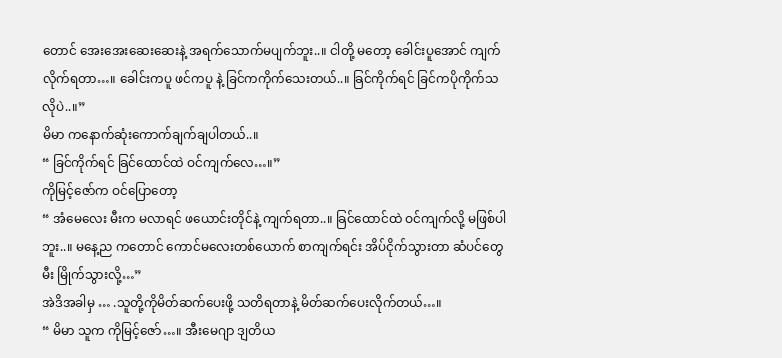တောင် အေးအေးဆေးဆေးနဲ့ အရက်သောက်မပျက်ဘူး..။ ငါတို့ မတော့ ခေါင်းပူအောင် ကျက်လိုက်ရတာ…။ ခေါင်းကပူ ဖင်ကပူ နဲ့ ခြင်ကကိုက်သေးတယ်..။ ခြင်ကိုက်ရင် ခြင်ကပိုကိုက်သလိုပဲ..။”
မိမာ ကနောက်ဆုံးကောက်ချက်ချပါတယ်..။
“ ခြင်ကိုက်ရင် ခြင်ထောင်ထဲ ဝင်ကျက်လေ…။”
ကိုမြင့်ဇော်က ဝင်ပြောတော့
“ အံမေလေး မီးက မလာရင် ဖယောင်းတိုင်နဲ့ ကျက်ရတာ..။ ခြင်ထောင်ထဲ ဝင်ကျက်လို့ မဖြစ်ပါဘူး..။ မနေ့ည ကတောင် ကောင်မလေးတစ်ယောက် စာကျက်ရင်း အိပ်ငိုက်သွားတာ ဆံပင်တွေ မီး မြိုက်သွားလို့…”
အဲဒိအခါမှ … .သူတို့ကိုမိတ်ဆက်ပေးဖို့ သတိရတာနဲ့ မိတ်ဆက်ပေးလိုက်တယ်…။
“ မိမာ သူက ကိုမြင့်ဇော်…။ အီးမေဂျာ ဒျတိယ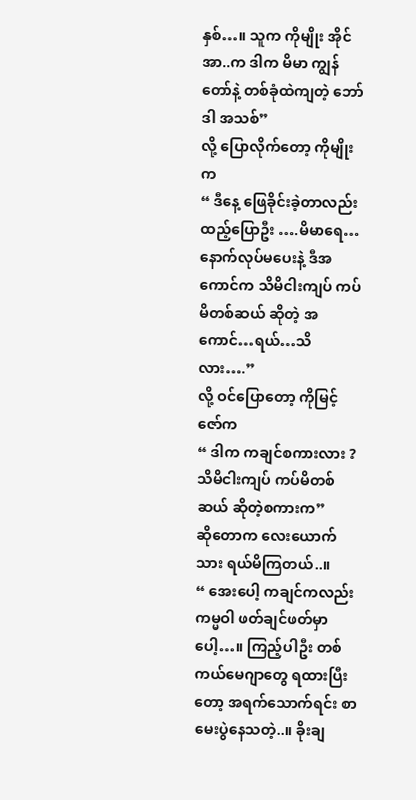နှစ်…။ သူက ကိုမျိုး အိုင်အာ..က ဒါက မိမာ ကျွန်တော်နဲ့ တစ်ခုံထဲကျတဲ့ ဘော်ဒါ အသစ်”
လို့ ပြောလိုက်တော့ ကိုမျိုးက
“ ဒီနေ့ ဖြေခိုင်းခဲ့တာလည်း ထည့်ပြောဦး ….မိမာရေ… နောက်လုပ်မပေးနဲ့ ဒီအကောင်က သိမိငါးကျပ် ကပ်မိတစ်ဆယ် ဆိုတဲ့ အကောင်…ရယ်…သိလား….”
လို့ ဝင်ပြောတော့ ကိုမြင့်ဇော်က
“ ဒါက ကချင်စကားလား ? သိမိငါးကျပ် ကပ်မိတစ်ဆယ် ဆိုတဲ့စကားက”
ဆိုတောက လေးယောက်သား ရယ်မိကြတယ်..။
“ အေးပေါ့ ကချင်ကလည်း ကမ္မဝါ ဖတ်ချင်ဖတ်မှာပေါ့…။ ကြည့်ပါဦး တစ်ကယ်မေဂျာတွေ ရထားပြီးတော့ အရက်သောက်ရင်း စာမေးပွဲနေသတဲ့..။ ခိုးချ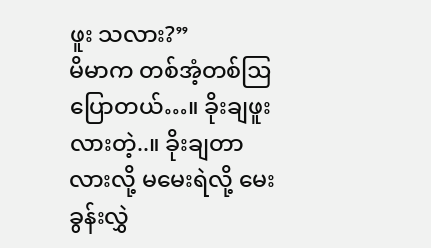ဖူး သလား?”
မိမာက တစ်အံ့တစ်ဩ ပြောတယ်…။ ခိုးချဖူးလားတဲ့..။ ခိုးချတာလားလို့ မမေးရဲလို့ မေးခွန်းလွှဲ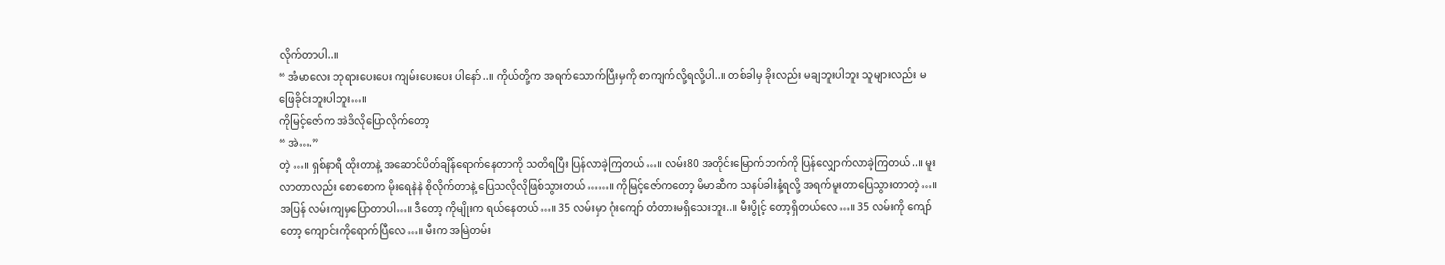လိုက်တာပါ..။
“ အံမာလေး ဘုရားပေးပေး ကျမ်းပေးပေး ပါနော်..။ ကိုယ်တို့က အရက်သောက်ပြီးမှကို စာကျက်လို့ရလို့ပါ..။ တစ်ခါမှ ခိုးလည်း မချဘူးပါဘူး သူများလည်း မဖြေခိုင်းဘူးပါဘူး…။
ကိုမြင့်ဇော်က အဲဒိလိုပြောလိုက်တော့
“ အဲ….”
တဲ့ …။ ရှစ်နာရီ ထိုးတာနဲ့ အဆောင်ပိတ်ချိန်ရောက်နေတာကို သတိရပြီး ပြန်လာခဲ့ကြတယ်…။ လမ်း80 အတိုင်းမြောက်ဘက်ကို ပြန်လျှောက်လာခဲ့ကြတယ်..။ မူးလာတာလည်း စောစောက မိုးရေနဲနဲ စိုလိုက်တာနဲ့ ပြေသလိုလိုဖြစ်သွားတယ်……။ ကိုမြင့်ဇော်ကတော့ မိမာဆီက သနပ်ခါးနံ့ရလို့ အရက်မူးတာပြေသွားတာတဲ့…။ အပြန် လမ်းကျမှပြောတာပါ…။ ဒီတော့ ကိုမျိုးက ရယ်နေတယ်…။ 35 လမ်းမှာ ဂုံးကျော် တံတားမရှိသေးဘူး..။ မီးပွိုင့် တော့ရှိတယ်လေ…။ 35 လမ်းကို ကျော်တော့ ကျောင်းကိုရောက်ပြီလေ…။ မီးက အမြဲတမ်း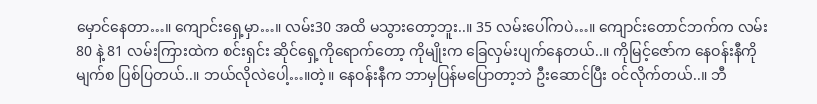မှောင်နေတာ…။ ကျောင်းရှေ့မှာ…။ လမ်း30 အထိ မသွားတော့ဘူး..။ 35 လမ်းပေါ်ကပဲ…။ ကျောင်းတောင်ဘက်က လမ်း80 နဲ့ 81 လမ်းကြားထဲက စင်းရှင်း ဆိုင်ရှေ့ကိုရောက်တော့ ကိုမျိုးက ခြေလှမ်းပျက်နေတယ်..။ ကိုမြင့်ဇော်က နေဝန်းနီကို မျက်စ ပြစ်ပြတယ်..။ ဘယ်လိုလဲပေါ့…။တဲ့။ နေဝန်းနီက ဘာမှပြန်မပြောတာ့ဘဲ ဦးဆောင်ပြီး ဝင်လိုက်တယ်..။ ဘီ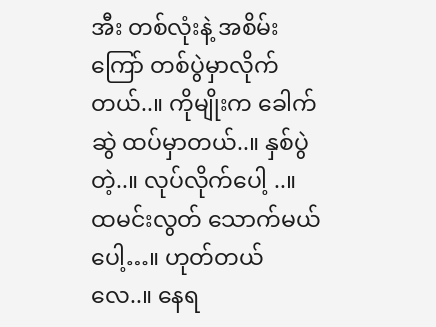အီး တစ်လုံးနဲ့ အစိမ်းကြော် တစ်ပွဲမှာလိုက်တယ်..။ ကိုမျိုးက ခေါက်ဆွဲ ထပ်မှာတယ်..။ နှစ်ပွဲတဲ့..။ လုပ်လိုက်ပေါ့ ..။ ထမင်းလွတ် သောက်မယ်ပေါ့…။ ဟုတ်တယ်လေ..။ နေရ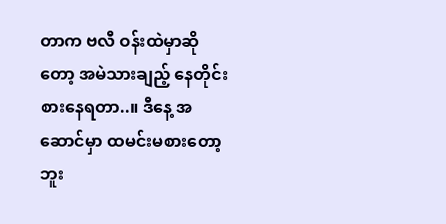တာက ဗလီ ဝန်းထဲမှာဆိုတော့ အမဲသားချည့် နေတိုင်းစားနေရတာ..။ ဒီနေ့ အဆောင်မှာ ထမင်းမစားတော့ဘူး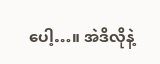ပေါ့…။ အဲဒိလိုနဲ့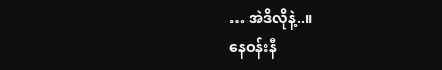… အဲဒိလိုနဲ့..။
နေဝန်းနီ